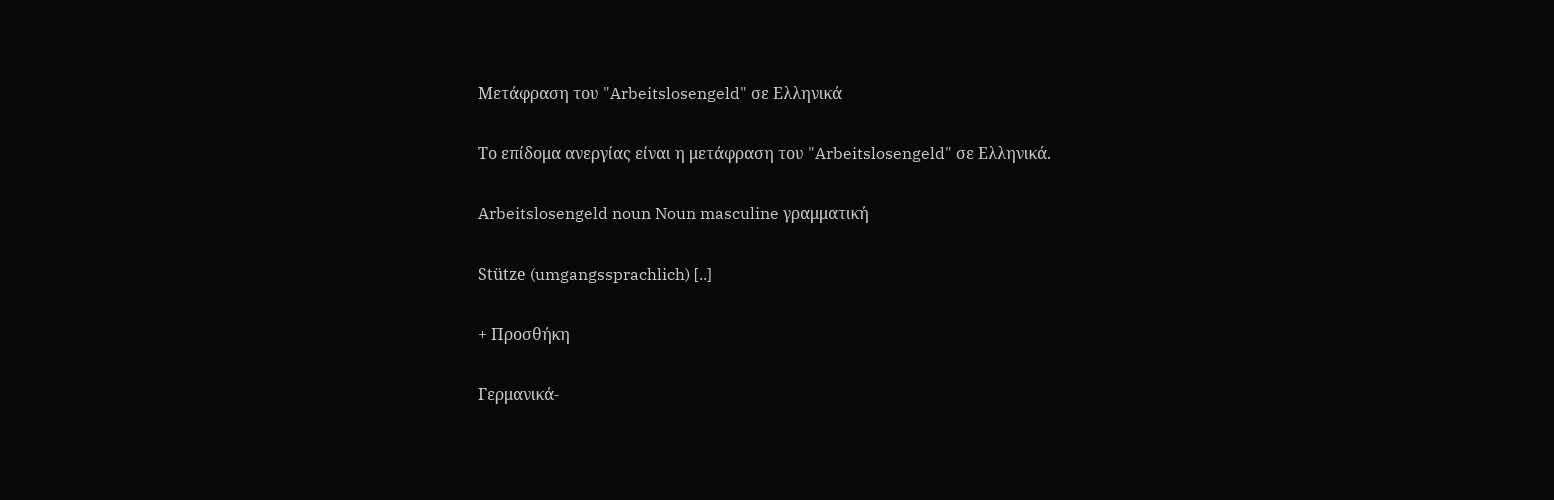Μετάφραση του "Arbeitslosengeld" σε Ελληνικά

Το επίδομα ανεργίας είναι η μετάφραση του "Arbeitslosengeld" σε Ελληνικά.

Arbeitslosengeld noun Noun masculine γραμματική

Stütze (umgangssprachlich) [..]

+ Προσθήκη

Γερμανικά-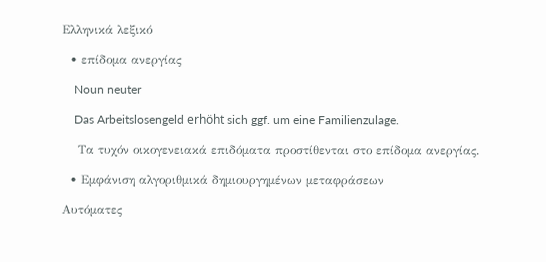Ελληνικά λεξικό

  • επίδομα ανεργίας

    Noun neuter

    Das Arbeitslosengeld erhöht sich ggf. um eine Familienzulage.

    Τα τυχόν οικογενειακά επιδόματα προστίθενται στο επίδομα ανεργίας.

  • Εμφάνιση αλγοριθμικά δημιουργημένων μεταφράσεων

Αυτόματες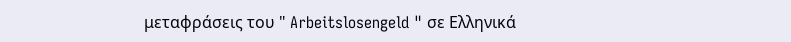μεταφράσεις του " Arbeitslosengeld " σε Ελληνικά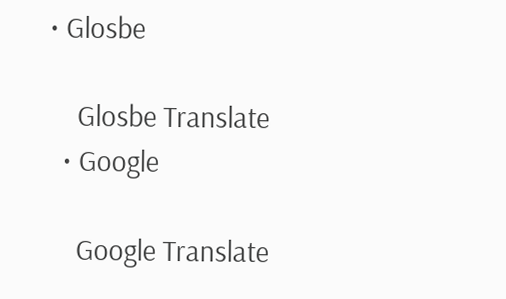• Glosbe

    Glosbe Translate
  • Google

    Google Translate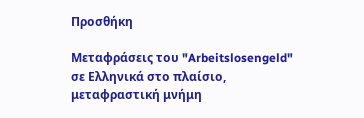Προσθήκη

Μεταφράσεις του "Arbeitslosengeld" σε Ελληνικά στο πλαίσιο, μεταφραστική μνήμη